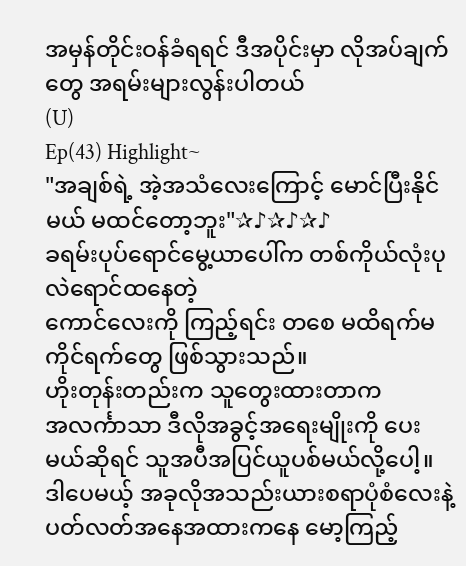အမှန်တိုင်းဝန်ခံရရင် ဒီအပိုင်းမှာ လိုအပ်ချက်တွေ အရမ်းများလွန်းပါတယ်
(U)
Ep(43) Highlight~
"အချစ်ရဲ့ အဲ့အသံလေးကြောင့် မောင်ပြီးနိုင်မယ် မထင်တော့ဘူး"✰♪✰♪✰♪
ခရမ်းပုပ်ရောင်မွေ့ယာပေါ်က တစ်ကိုယ်လုံးပုလဲရောင်ထနေတဲ့
ကောင်လေးကို ကြည့်ရင်း တစေ မထိရက်မကိုင်ရက်တွေ ဖြစ်သွားသည်။
ဟိုးတုန်းတည်းက သူတွေးထားတာက
အလင်္ကာသာ ဒီလိုအခွင့်အရေးမျိုးကို ပေးမယ်ဆိုရင် သူအပီအပြင်ယူပစ်မယ်လို့ပေါ့။
ဒါပေမယ့် အခုလိုအသည်းယားစရာပုံစံလေးနဲ့
ပတ်လတ်အနေအထားကနေ မော့ကြည့်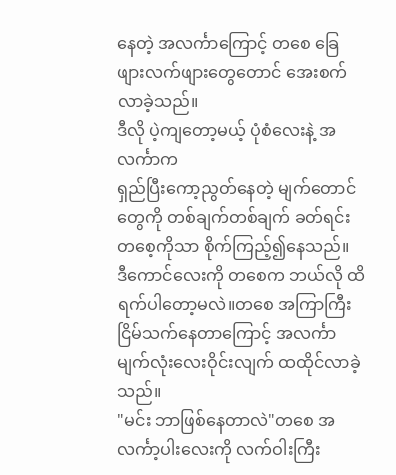နေတဲ့ အလင်္ကာကြောင့် တစေ ခြေဖျားလက်ဖျားတွေတောင် အေးစက်လာခဲ့သည်။
ဒီလို ပဲ့ကျတော့မယ့် ပုံစံလေးနဲ့ အလင်္ကာက
ရှည်ပြီးကော့ညွတ်နေတဲ့ မျက်တောင်တွေကို တစ်ချက်တစ်ချက် ခတ်ရင်း တစေ့ကိုသာ စိုက်ကြည့်၍နေသည်။
ဒီကောင်လေးကို တစေက ဘယ်လို ထိရက်ပါတော့မလဲ။တစေ အကြာကြီးငြိမ်သက်နေတာကြောင့် အလင်္ကာ မျက်လုံးလေးဝိုင်းလျက် ထထိုင်လာခဲ့သည်။
"မင်း ဘာဖြစ်နေတာလဲ"တစေ အလင်္ကာ့ပါးလေးကို လက်ဝါးကြီး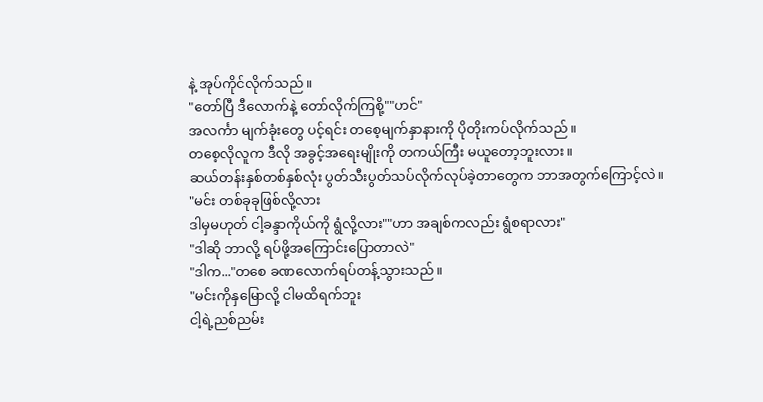နဲ့ အုပ်ကိုင်လိုက်သည်။
"တော်ပြီ ဒီလောက်နဲ့ တော်လိုက်ကြစို့""ဟင်"
အလင်္ကာ မျက်ခုံးတွေ ပင့်ရင်း တစေ့မျက်နှာနားကို ပိုတိုးကပ်လိုက်သည်။
တစေ့လိုလူက ဒီလို အခွင့်အရေးမျိုးကို တကယ်ကြီး မယူတော့ဘူးလား။
ဆယ်တန်းနှစ်တစ်နှစ်လုံး ပွတ်သီးပွတ်သပ်လိုက်လုပ်ခဲ့တာတွေက ဘာအတွက်ကြောင့်လဲ။
"မင်း တစ်ခုခုဖြစ်လို့လား
ဒါမှမဟုတ် ငါ့ခန္ဒာကိုယ်ကို ရွံလို့လား""ဟာ အချစ်ကလည်း ရွံစရာလား"
"ဒါဆို ဘာလို့ ရပ်ဖို့အကြောင်းပြောတာလဲ"
"ဒါက..."တစေ ခဏလောက်ရပ်တန့်သွားသည်။
"မင်းကိုနှမြောလို့ ငါမထိရက်ဘူး
ငါ့ရဲ့ညစ်ညမ်း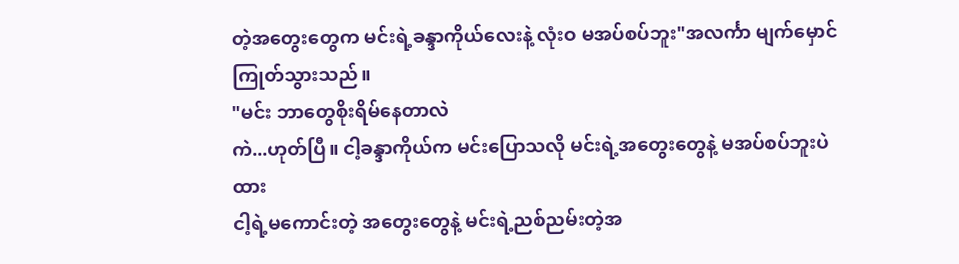တဲ့အတွေးတွေက မင်းရဲ့ခန္ဒာကိုယ်လေးနဲ့ လုံးဝ မအပ်စပ်ဘူး"အလင်္ကာ မျက်မှောင်ကြုတ်သွားသည်။
"မင်း ဘာတွေစိုးရိမ်နေတာလဲ
ကဲ...ဟုတ်ပြီ။ ငါ့ခန္ဒာကိုယ်က မင်းပြောသလို မင်းရဲ့အတွေးတွေနဲ့ မအပ်စပ်ဘူးပဲထား
ငါ့ရဲ့မကောင်းတဲ့ အတွေးတွေနဲ့ မင်းရဲ့ညစ်ညမ်းတဲ့အ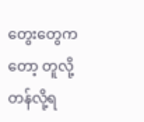တွေးတွေကတော့ တူလို့တန်လို့ရ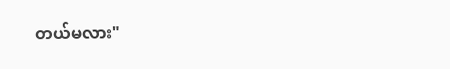တယ်မလား"